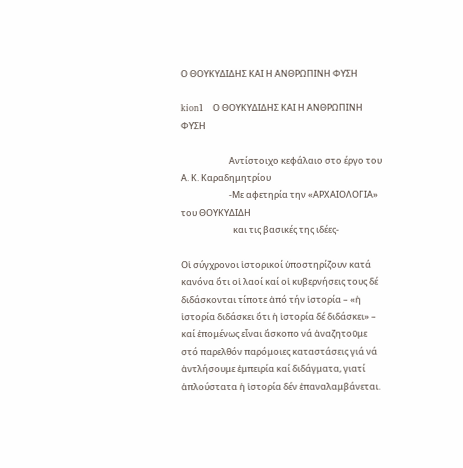Ο ΘΟΥΚΥΔΙΔΗΣ ΚΑΙ Η ΑΝΘΡΩΠΙΝΗ ΦΥΣΗ

kion1   Ο ΘΟΥΚΥΔΙΔΗΣ ΚΑΙ Η ΑΝΘΡΩΠΙΝΗ ΦΥΣΗ

                        Αντίστοιχο κεφάλαιο στο έργο του Α. Κ. Καραδημητρίου
                        -Με αφετηρία την «ΑΡΧΑΙΟΛΟΓΙΑ» του ΘΟΥΚΥΔΙΔΗ
                          και τις βασικές της ιδέες-

Οἱ σύγχρονοι ἱστορικοί ὑποστηρίζουν κατά κανόνα ὅτι οἱ λαοί καί οἱ κυβερνήσεις τους δέ διδάσκονται τίποτε ἀπό τήν ἱστορία – «ἡ ἱστορία διδάσκει ὅτι ἡ ἱστορία δέ διδάσκει» – καί ἑπομένως εἶναι ἄσκοπο νά ἀναζητοῦμε στό παρελθόν παρόμοιες καταστάσεις γιά νά ἀντλήσουμε ἐμπειρία καί διδάγματα, γιατί ἁπλούστατα ἡ ἱστορία δέν ἐπαναλαμβάνεται.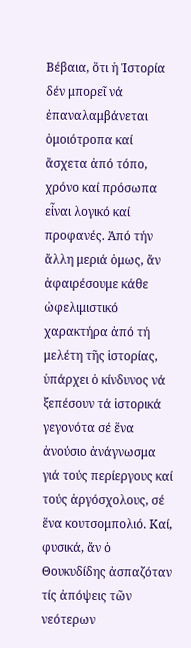Βέβαια, ὅτι ἡ Ἱστορία δέν μπορεῖ νά ἐπαναλαμβάνεται ὁμοιότροπα καί ἄσχετα ἀπό τόπο, χρόνο καί πρόσωπα εἶναι λογικό καί προφανές. Ἀπό τήν ἄλλη μεριά ὁμως, ἄν ἀφαιρέσουμε κάθε ὠφελιμιστικό χαρακτήρα ἀπό τή μελέτη τῆς ἱστορίας, ὑπάρχει ὁ κίνδυνος νά ξεπέσουν τά ἱστορικά γεγονότα σέ ἕνα ἀνούσιο ἀνάγνωσμα γιά τούς περίεργους καί τούς ἀργόσχολους, σέ ἕνα κουτσομπολιό. Καί, φυσικά, ἄν ὁ Θουκυδίδης ἀσπαζόταν τίς ἀπόψεις τῶν νεότερων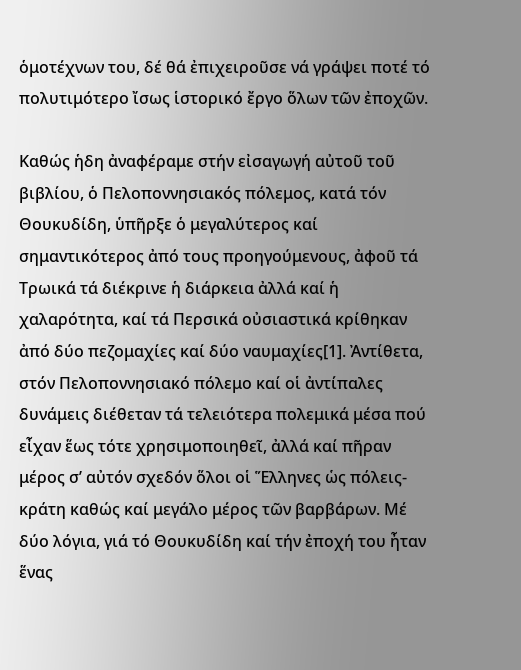ὁμοτέχνων του, δέ θά ἐπιχειροῦσε νά γράψει ποτέ τό πολυτιμότερο ἴσως ἱστορικό ἔργο ὅλων τῶν ἐποχῶν.

Καθώς ἡδη ἀναφέραμε στήν εἰσαγωγή αὐτοῦ τοῦ βιβλίου, ὁ Πελοποννησιακός πόλεμος, κατά τόν Θουκυδίδη, ὑπῆρξε ὁ μεγαλύτερος καί σημαντικότερος ἀπό τους προηγούμενους, ἀφοῦ τά Τρωικά τά διέκρινε ἡ διάρκεια ἀλλά καί ἡ χαλαρότητα, καί τά Περσικά οὐσιαστικά κρίθηκαν ἀπό δύο πεζομαχίες καί δύο ναυμαχίες[1]. Ἀντίθετα, στόν Πελοποννησιακό πόλεμο καί οἱ ἀντίπαλες δυνάμεις διέθεταν τά τελειότερα πολεμικά μέσα πού εἶχαν ἕως τότε χρησιμοποιηθεῖ, ἀλλά καί πῆραν μέρος σ’ αὐτόν σχεδόν ὅλοι οἱ Ἕλληνες ὡς πόλεις-κράτη καθώς καί μεγάλο μέρος τῶν βαρβάρων. Μέ δύο λόγια, γιά τό Θουκυδίδη καί τήν ἐποχή του ἦταν ἕνας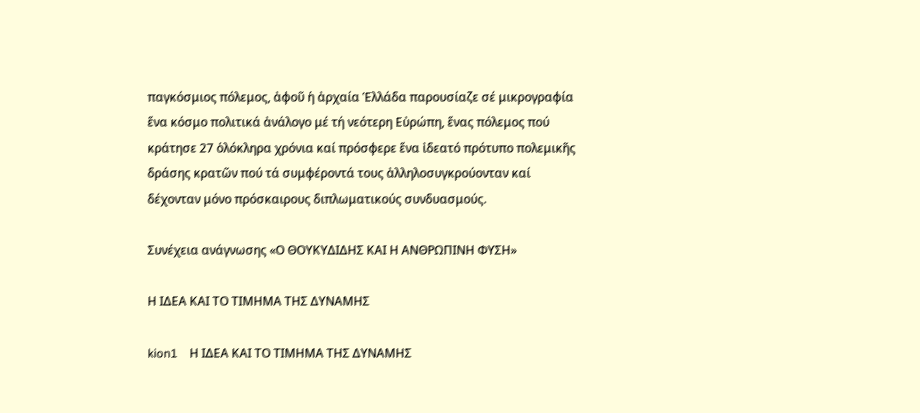παγκόσμιος πόλεμος, ἀφοῦ ἡ ἀρχαία Ἑλλάδα παρουσίαζε σέ μικρογραφία ἕνα κόσμο πολιτικά ἀνάλογο μέ τή νεότερη Εὐρώπη, ἕνας πόλεμος πού κράτησε 27 ὁλόκληρα χρόνια καί πρόσφερε ἕνα ἰδεατό πρότυπο πολεμικῆς δράσης κρατῶν πού τά συμφέροντά τους ἀλληλοσυγκρούονταν καί δέχονταν μόνο πρόσκαιρους διπλωματικούς συνδυασμούς.

Συνέχεια ανάγνωσης «Ο ΘΟΥΚΥΔΙΔΗΣ ΚΑΙ Η ΑΝΘΡΩΠΙΝΗ ΦΥΣΗ»

Η ΙΔΕΑ ΚΑΙ ΤΟ ΤΙΜΗΜΑ ΤΗΣ ΔΥΝΑΜΗΣ

kion1    Η ΙΔΕΑ ΚΑΙ ΤΟ ΤΙΜΗΜΑ ΤΗΣ ΔΥΝΑΜΗΣ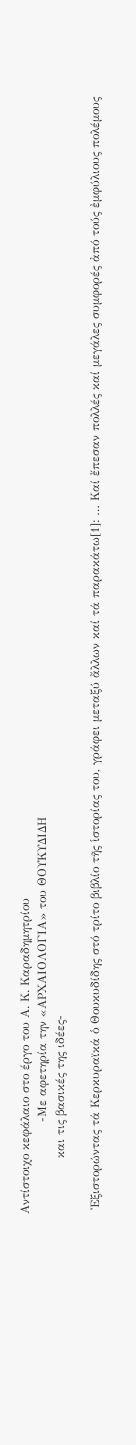Αντίστοιχο κεφάλαιο στο έργο του Α. Κ. Καραδημητρίου
                       -Με αφετηρία την «ΑΡΧΑΙΟΛΟΓΙΑ» του ΘΟΥΚΥΔΙΔΗ
              και τις βασικές της ιδέες-

 Ἐξιστορώντας τά Κερκυραϊκά ὁ Θουκυδίδης στό τρίτο βιβλίο τῆς ἱστορίας του, γράφει μεταξύ ἄλλων καί τά παρακάτω[1]: … Καί ἔπεσαν πολλές καί μεγάλες συμφορές ἀπό τούς ἐμφύλιους πολέμους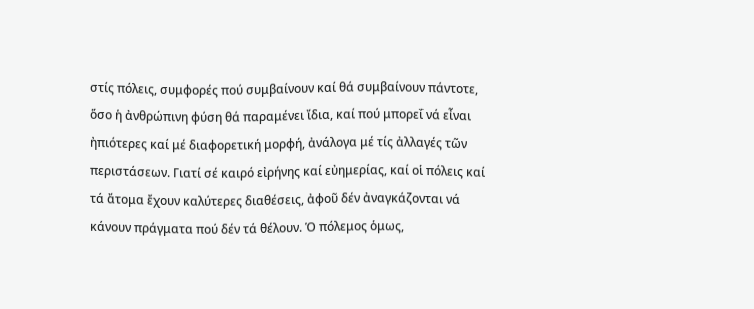στίς πόλεις, συμφορές πού συμβαίνουν καί θά συμβαίνουν πάντοτε, ὅσο ἡ ἀνθρώπινη φύση θά παραμένει ἴδια, καί πού μπορεΐ νά εἶναι ἠπιότερες καί μέ διαφορετική μορφή, ἀνάλογα μέ τίς ἀλλαγές τῶν περιστάσεων. Γιατί σέ καιρό εἰρήνης καί εὐημερίας, καί οἱ πόλεις καί τά ἄτομα ἔχουν καλύτερες διαθέσεις, ἀφοῦ δέν ἀναγκάζονται νά κάνουν πράγματα πού δέν τά θέλουν. Ὁ πόλεμος ὁμως,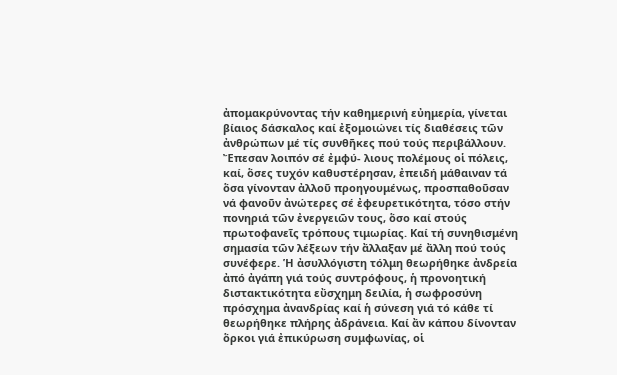ἀπομακρύνοντας τήν καθημερινή εὐημερία, γίνεται βίαιος δάσκαλος καί ἐξομοιώνει τίς διαθέσεις τῶν ἀνθρώπων μέ τίς συνθῆκες πού τούς περιβάλλουν. Ἔπεσαν λοιπόν σέ ἐμφύ- λιους πολέμους οἱ πόλεις, καί, ὅσες τυχόν καθυστέρησαν, ἐπειδή μάθαιναν τά ὅσα γίνονταν ἀλλοῦ προηγουμένως, προσπαθοῦσαν νά φανοῦν ἀνώτερες σέ ἐφευρετικότητα, τόσο στήν πονηριά τῶν ἐνεργειῶν τους, ὅσο καί στούς πρωτοφανεῖς τρόπους τιμωρίας. Καί τή συνηθισμένη σημασία τῶν λέξεων τήν ἄλλαξαν μέ ἄλλη πού τούς συνέφερε. Ἡ ἀσυλλόγιστη τόλμη θεωρήθηκε ἀνδρεία ἀπό ἀγάπη γιά τούς συντρόφους, ἡ προνοητική διστακτικότητα εὔσχημη δειλία, ἡ σωφροσύνη πρόσχημα ἀνανδρίας καί ἡ σύνεση γιά τό κάθε τί θεωρήθηκε πλήρης ἀδράνεια. Καί ἄν κάπου δίνονταν ὅρκοι γιά ἐπικύρωση συμφωνίας, οἱ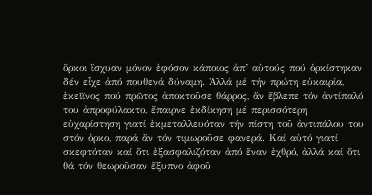ὅρκοι ἴσχυαν μόνον ἐφόσον κάποιος ἀπ’ αὐτούς πού ὁρκίστηκαν δέν εἶχε ἀπό πουθενά δύναμη. Ἀλλά μέ τήν πρώτη εὐκαιρία, ἐκεῖϊνος πού πρῶτος ἀποκτοῦσε θάρρος, ἄν ἔβλεπε τόν ἀντίπαλό του ἀπροφύλακτο, ἔπαιρνε ἐκδίκηση μέ περισσότερη εὐχαρίστηση γιατί ἐκμεταλλευόταν τήν πίστη τοῦ ἀντιπάλου του στόν ὁρκο, παρά ἄν τόν τιμωροῦσε φανερά. Καί αὐτό γιατί σκεφτόταν καί ὅτι ἐξασφαλιζόταν ἀπό ἕναν ἐχθρό, ἀλλά καί ὅτι θά τόν θεωροῦσαν ἔξυπνο ἀφοῦ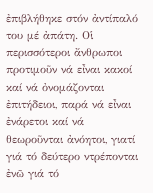ἐπιβλήθηκε στόν ἀντίπαλό του μέ ἀπάτη. Οἱ περισσότεροι ἄνθρωποι προτιμοῦν νά εἶναι κακοί καί νά ὀνομάζονται ἐπιτήδειοι, παρά νά εἶναι ἐνάρετοι καί νά θεωροῦνται ἀνόητοι, γιατί γιά τό δεύτερο ντρέπονται ἐνῶ γιά τό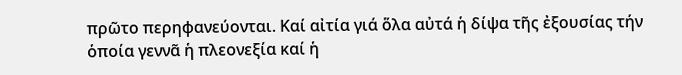πρῶτο περηφανεύονται. Καί αἰτία γιά ὅλα αὐτά ἡ δίψα τῆς ἐξουσίας τήν ὁποία γεννᾶ ἡ πλεονεξία καί ἡ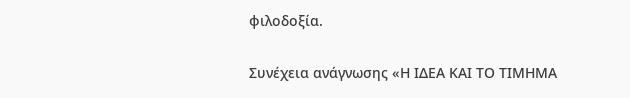φιλοδοξία.

Συνέχεια ανάγνωσης «Η ΙΔΕΑ ΚΑΙ ΤΟ ΤΙΜΗΜΑ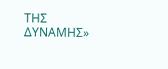ΤΗΣ ΔΥΝΑΜΗΣ»